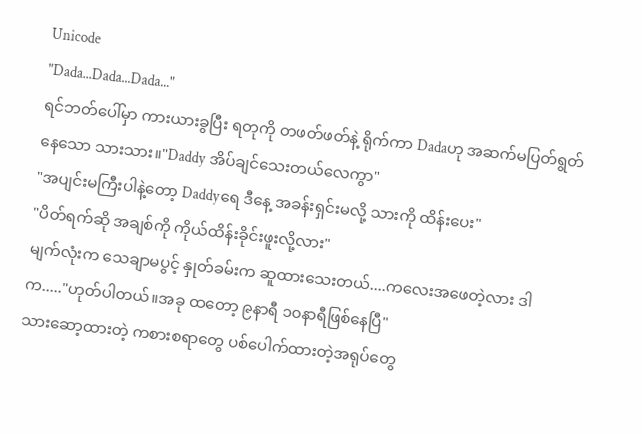Unicode
"Dada...Dada...Dada..."
ရင်ဘတ်ပေါ်မှာ ကားယားခွပြီး ရတုကို တဖတ်ဖတ်နဲ့ ရိုက်ကာ Dadaဟု အဆက်မပြတ်ရွတ်နေသော သားသား။"Daddy အိပ်ချင်သေးတယ်လေကွာ"
"အပျင်းမကြီးပါနဲ့တော့ Daddyရေ ဒီနေ့ အခန်းရှင်းမလို့ သားကို ထိန်းပေး"
"ပိတ်ရက်ဆို အချစ်ကို ကိုယ်ထိန်းခိုင်းဖူးလို့လား"
မျက်လုံးက သေချာမပွင့် နှုတ်ခမ်းက ဆူထားသေးတယ်....ကလေးအဖေတဲ့လား ဒါက....."ဟုတ်ပါတယ်။အခု ထတော့ ၉နာရီ ၁၀နာရီဖြစ်နေပြီ"
သားဆော့ထားတဲ့ ကစားစရာတွေ ပစ်ပေါက်ထားတဲ့အရုပ်တွေ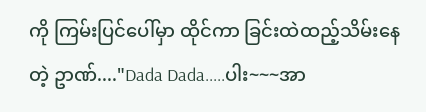ကို ကြမ်းပြင်ပေါ်မှာ ထိုင်ကာ ခြင်းထဲထည့်သိမ်းနေတဲ့ ဥာဏ်...."Dada Dada.....ပါး~~~အာ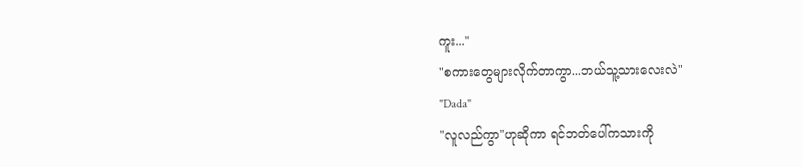ကူး..."
"စကားတွေများလိုက်တာကွာ...ဘယ်သူ့သားလေးလဲ"
"Dada"
"လူလည်ကွာ"ဟုဆိုကာ ရင်ဘတ်ပေါ်ကသားကို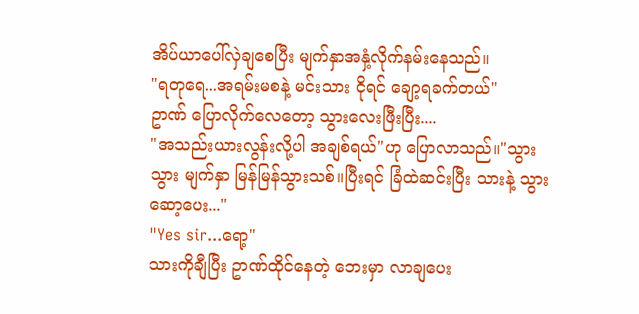အိပ်ယာပေါ်လှဲချစေပြီး မျက်နှာအနှံ့လိုက်နမ်းနေသည်။
"ရတုရေ...အရမ်းမစနဲ့ မင်းသား ငိုရင် ချော့ရခက်တယ်"
ဥာဏ် ပြောလိုက်လေတော့ သွားလေးဖြီးပြီး....
"အသည်းယားလွန်းလို့ပါ အချစ်ရယ်"ဟု ပြောလာသည်။"သွား သွား မျက်နှာ မြန်မြန်သွားသစ်။ပြီးရင် ခြံထဲဆင်းပြီး သားနဲ့ သွားဆော့ပေး..."
"Yes sir...ရော့"
သားကိုချီပြီး ဥာဏ်ထိုင်နေတဲ့ ဘေးမှာ လာချပေး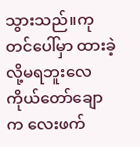သွားသည်။ကုတင်ပေါ်မှာ ထားခဲ့လို့မရဘူးလေ ကိုယ်တော်ချောက လေးဖက်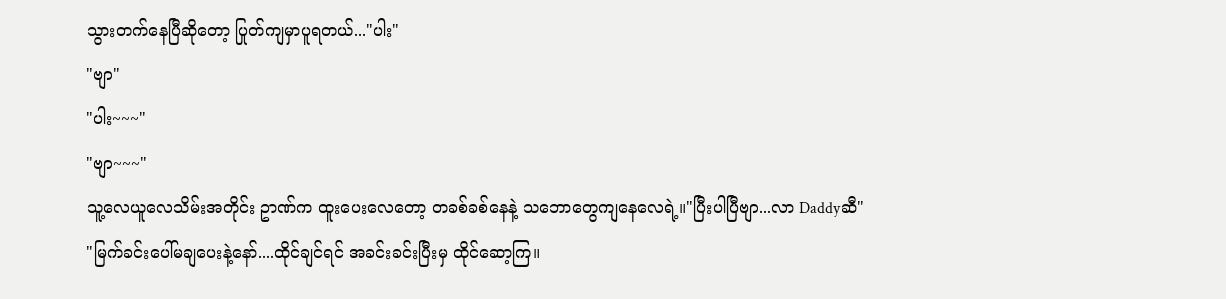သွားတက်နေပြီဆိုတော့ ပြုတ်ကျမှာပူရတယ်..."ပါး"
"ဗျာ"
"ပါး~~~"
"ဗျာ~~~"
သူ့လေယူလေသိမ်းအတိုင်း ဥာဏ်က ထူးပေးလေတော့ တခစ်ခစ်နေနဲ့ သဘောတွေကျနေလေရဲ့။"ပြီးပါပြီဗျာ...လာ Daddyဆီ"
"မြက်ခင်းပေါ်မချပေးနဲ့နော်....ထိုင်ချင်ရင် အခင်းခင်းပြီးမှ ထိုင်ဆော့ကြ။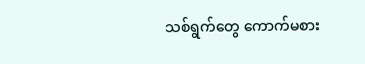သစ်ရွက်တွေ ကောက်မစား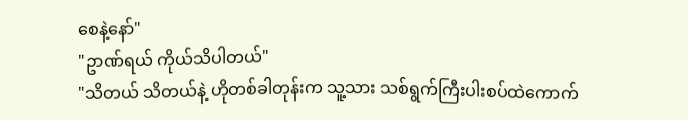စေနဲ့နော်"
"ဥာဏ်ရယ် ကိုယ်သိပါတယ်"
"သိတယ် သိတယ်နဲ့ ဟိုတစ်ခါတုန်းက သူ့သား သစ်ရွက်ကြီးပါးစပ်ထဲကောက်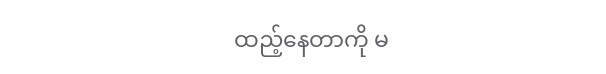ထည့်နေတာကို မ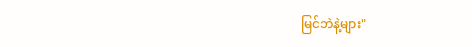မြင်ဘဲနဲ့များ"